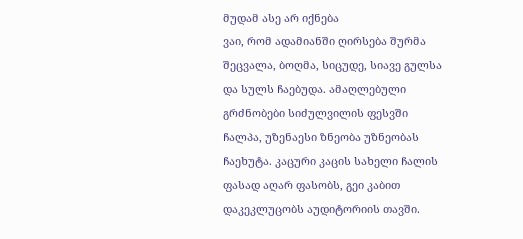მუდამ ასე არ იქნება
ვაი, რომ ადამიანში ღირსება შურმა შეცვალა, ბოღმა, სიცუდე, სიავე გულსა და სულს ჩაებუდა. ამაღლებული გრძნობები სიძულვილის ფესვში ჩალპა, უზენაესი ზნეობა უზნეობას ჩაეხუტა. კაცური კაცის სახელი ჩალის ფასად აღარ ფასობს, გეი კაბით დაკეკლუცობს აუდიტორიის თავში.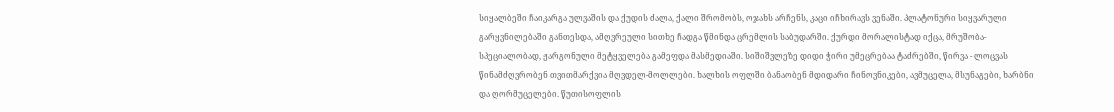სიყალბეში ჩაიკარგა ულვაშის და ქუდის ძალა, ქალი შრომობს, ოჯახს არჩენს, კაცი იჩხირავს ვენაში. პლატონური სიყვარული გარყვნილებაში განთესდა, ამღვრეული სითხე ჩადგა წმინდა ცრემლის საბუდარში. ქურდი მორალისტად იქცა, მრუშობა-სპეციალობად, ჟარგონული მეტყველება გამეფდა მასმედიაში. სიშიშვლეზე დიდი ჭირი უმეცრებაა ტაძრებში, წირვა - ლოცვას წინამძღვრობენ თვითმარქვია მღვდელ-მოლლები. ხალხის ოფლში ბანაობენ მდიდარი ჩინოვნიკები, ავმუცელა, მსუნაგები, ხარბნი და ღორმუცელები. წუთისოფლის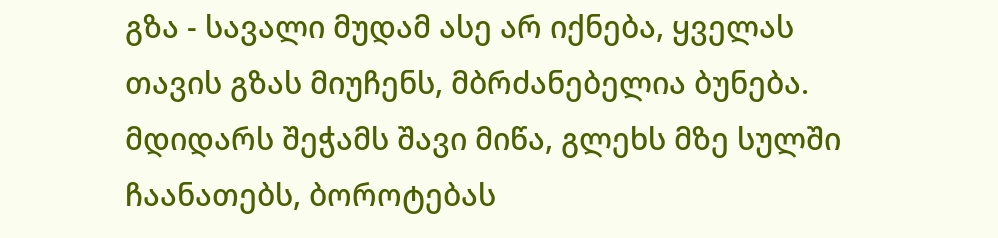გზა - სავალი მუდამ ასე არ იქნება, ყველას თავის გზას მიუჩენს, მბრძანებელია ბუნება. მდიდარს შეჭამს შავი მიწა, გლეხს მზე სულში ჩაანათებს, ბოროტებას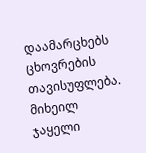დაამარცხებს ცხოვრების თავისუფლება. მიხეილ ჯაყელი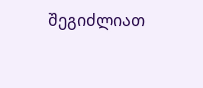შეგიძლიათ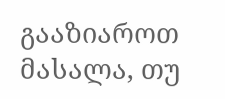გააზიაროთ მასალა, თუ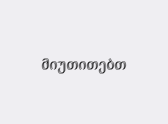მიუთითებთ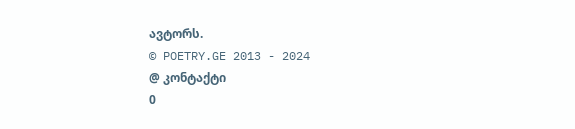ავტორს.
© POETRY.GE 2013 - 2024
@ კონტაქტი
0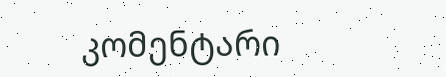კომენტარი